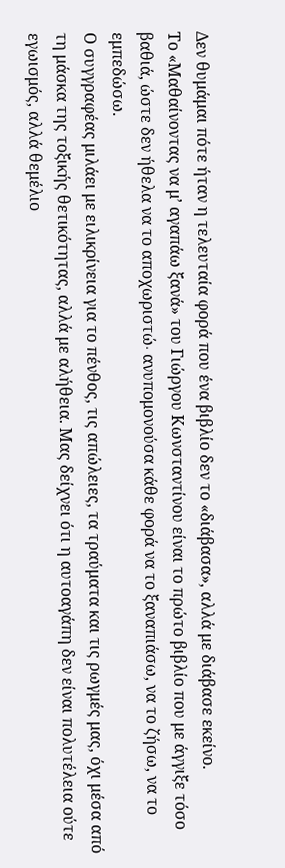Δεν θυμάμαι πότε ήταν η τελευταία φορά που ένα βιβλίο δεν το «διάβασα», αλλά με διάβασε εκείνο.
Το «Μαθαίνοντας να μ’ αγαπάω ξανά» του Γιώργου Κωνσταντίνου είναι το πρώτο βιβλίο που με άγγιξε τόσο βαθιά, ώστε δεν ήθελα να το αποχωριστώ∙ ανυπομονούσα κάθε φορά να το ξαναπιάσω, να το ζήσω, να το εμπεδώσω.
Ο συγγραφέας μιλάει με ειλικρίνεια για το πένθος, τις απώλειες, τα τραύματα και τις ρωγμές μας, όχι μέσα από τη μάσκα της τοξικής θετικότητας, αλλά με αλήθεια. Μας δείχνει ότι η αυτοαγάπη δεν είναι πολυτέλεια ούτε εγωισμός, αλλά θεμέλιο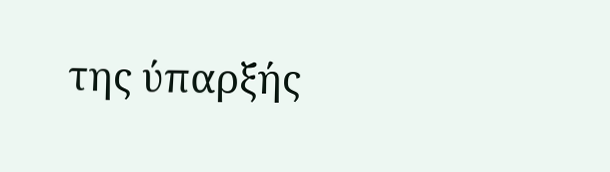της ύπαρξής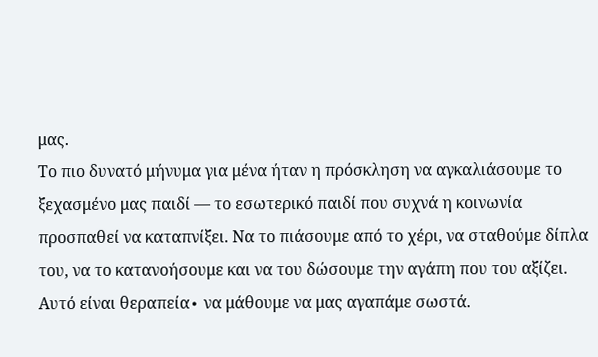μας.
Το πιο δυνατό μήνυμα για μένα ήταν η πρόσκληση να αγκαλιάσουμε το ξεχασμένο μας παιδί — το εσωτερικό παιδί που συχνά η κοινωνία προσπαθεί να καταπνίξει. Να το πιάσουμε από το χέρι, να σταθούμε δίπλα του, να το κατανοήσουμε και να του δώσουμε την αγάπη που του αξίζει. Αυτό είναι θεραπεία∙ να μάθουμε να μας αγαπάμε σωστά.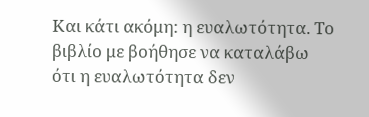Και κάτι ακόμη: η ευαλωτότητα. Το βιβλίο με βοήθησε να καταλάβω ότι η ευαλωτότητα δεν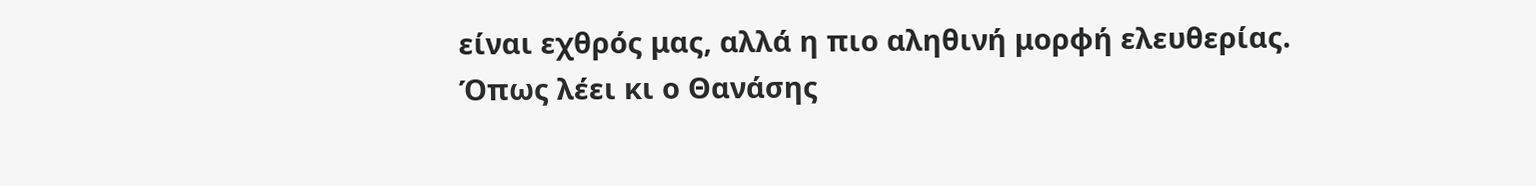είναι εχθρός μας, αλλά η πιο αληθινή μορφή ελευθερίας. Όπως λέει κι ο Θανάσης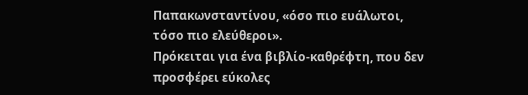Παπακωνσταντίνου, «όσο πιο ευάλωτοι, τόσο πιο ελεύθεροι».
Πρόκειται για ένα βιβλίο-καθρέφτη, που δεν προσφέρει εύκολες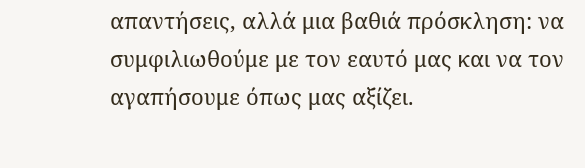απαντήσεις, αλλά μια βαθιά πρόσκληση: να συμφιλιωθούμε με τον εαυτό μας και να τον αγαπήσουμε όπως μας αξίζει.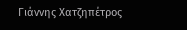Γιάννης Χατζηπέτρος